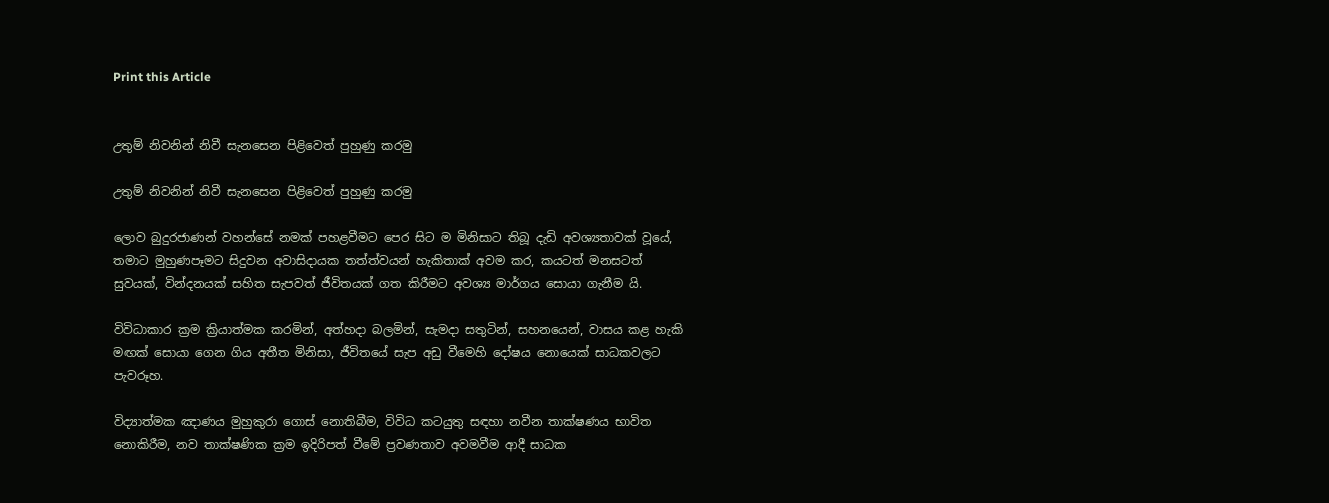Print this Article


උතුම් නිවනින් නිවී සැනසෙන පිළිවෙත් පුහුණු කරමු

උතුම් නිවනින් නිවී සැනසෙන පිළිවෙත් පුහුණු කරමු

ලොව බුදුරජාණන් වහන්සේ නමක් පහළවීමට පෙර සිට ම මිනිසාට තිබූ දැඩි අවශ්‍යතාවක් වූයේ, තමාට මුහුණපෑමට සිදුවන අවාසිදායක තත්ත්වයන් හැකිතාක් අවම කර, කයටත් මනසටත් සුවයක්, වින්දනයක් සහිත සැපවත් ජීවිතයක් ගත කිරීමට අවශ්‍ය මාර්ගය සොයා ගැනීම යි.

විවිධාකාර ක්‍රම ක්‍රියාත්මක කරමින්, අත්හදා බලමින්, සැමදා සතුටින්, සහනයෙන්, වාසය කළ හැකි මඟක් සොයා ගෙන ගිය අතීත මිනිසා, ජීවිතයේ සැප අඩු වීමෙහි දෝෂය නොයෙක් සාධකවලට පැවරූහ.

විද්‍යාත්මක ඤාණය මුහුකුරා ගොස් නොතිබීම, විවිධ කටයුතු සඳහා නවීන තාක්ෂණය භාවිත නොකිරීම, නව තාක්ෂණික ක්‍රම ඉදිරිපත් වීමේ ප්‍රවණතාව අවමවීම ආදී සාධක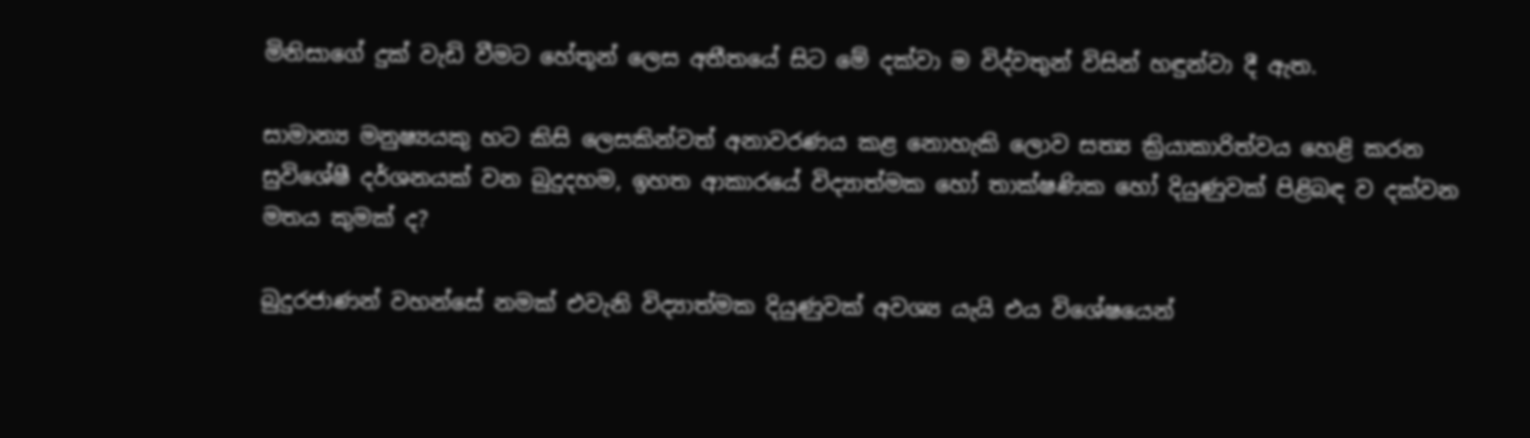මිනිසාගේ දුක් වැඩි වීමට හේතූන් ලෙස අතීතයේ සිට මේ දක්වා ම විද්වතුන් විසින් හඳුන්වා දී ඇත.

සාමාන්‍ය මනුෂ්‍යයකු හට කිසි ලෙසකින්වත් අනාවරණය කළ නොහැකි ලොව සත්‍ය ක්‍රියාකාරිත්වය හෙළි කරන සුවිශේෂී දර්ශනයක් වන බුදුදහම, ඉහත ආකාරයේ විද්‍යාත්මක හෝ තාක්ෂණික හෝ දියුණුවක් පිළිබඳ ව දක්වන මතය කුමක් ද?

බුදුරජාණන් වහන්සේ නමක් එවැනි විද්‍යාත්මක දියුණුවක් අවශ්‍ය යැයි එය විශේෂයෙන්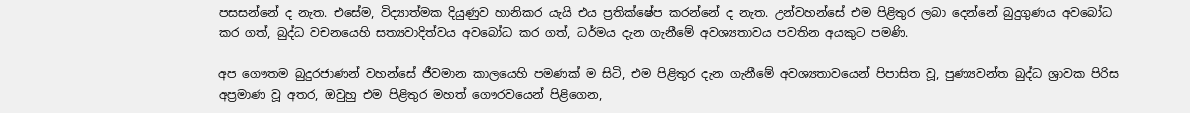පසසන්නේ ද නැත. එසේම, විද්‍යාත්මක දියුණුව හානිකර යැයි එය ප්‍රතික්ෂේප කරන්නේ ද නැත. උන්වහන්සේ එම පිළිතුර ලබා දෙන්නේ බුදුගුණය අවබෝධ කර ගත්, බුද්ධ වචනයෙහි සත්‍යවාදිත්වය අවබෝධ කර ගත්, ධර්මය දැන ගැනීමේ අවශ්‍යතාවය පවතින අයකුට පමණි.

අප ගෞතම බුදුරජාණන් වහන්සේ ජීවමාන කාලයෙහි පමණක් ම සිටි, එම පිළිතුර දැන ගැනීමේ අවශ්‍යතාවයෙන් පිපාසිත වූ, පුණ්‍යවන්ත බුද්ධ ශ්‍රාවක පිරිස අප්‍රමාණ වූ අතර, ඔවුහු එම පිළිතුර මහත් ගෞරවයෙන් පිළිගෙන,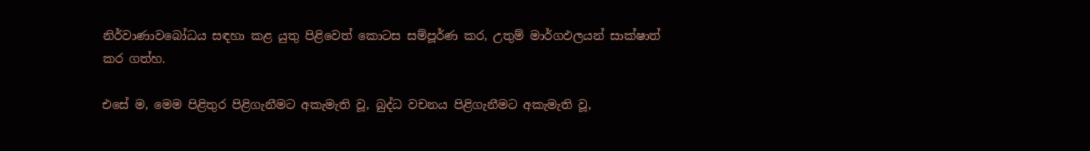නිර්වාණාවබෝධය සඳහා කළ යුතු පිළිවෙත් කොටස සම්පූර්ණ කර, උතුම් මාර්ගඵලයන් සාක්ෂාත් කර ගත්හ.

එසේ ම, මෙම පිළිතුර පිළිගැනීමට අකැමැති වූ, බුද්ධ වචනය පිළිගැනීමට අකැමැති වූ,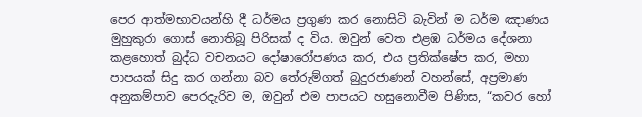පෙර ආත්මභාවයන්හි දී ධර්මය ප්‍රගුණ කර නොසිටි බැවින් ම ධර්ම ඤාණය මුහුකුරා ගොස් නොතිබූ පිරිසක් ද විය. ඔවුන් වෙත එළඹ ධර්මය දේශනා කළහොත් බුද්ධ වචනයට දෝෂාරෝපණය කර, එය ප්‍රතික්ෂේප කර, මහා පාපයක් සිදු කර ගන්නා බව තේරුම්ගත් බුදුරජාණන් වහන්සේ, අප්‍රමාණ අනුකම්පාව පෙරදැරිව ම, ඔවුන් එම පාපයට හසුනොවීම පිණිස, “කවර හෝ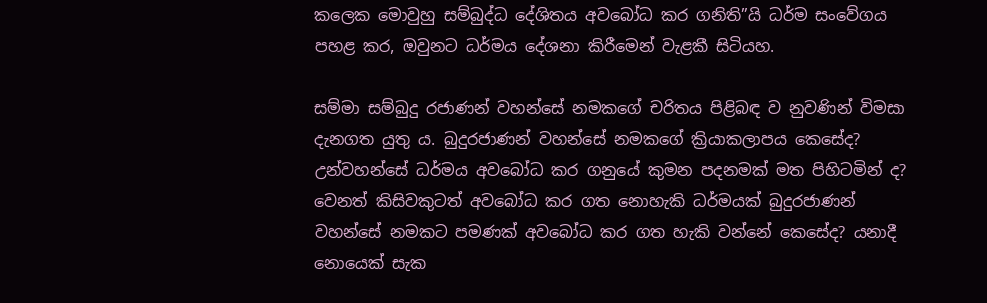කලෙක මොවුහු සම්බුද්ධ දේශිතය අවබෝධ කර ගනිති”යි ධර්ම සංවේගය පහළ කර, ඔවුනට ධර්මය දේශනා කිරීමෙන් වැළකී සිටියහ.

සම්මා සම්බුදු රජාණන් වහන්සේ නමකගේ චරිතය පිළිබඳ ව නුවණින් විමසා දැනගත යුතු ය. බුදුරජාණන් වහන්සේ නමකගේ ක්‍රියාකලාපය කෙසේද? උන්වහන්සේ ධර්මය අවබෝධ කර ගනුයේ කුමන පදනමක් මත පිහිටමින් ද? වෙනත් කිසිවකුටත් අවබෝධ කර ගත නොහැකි ධර්මයක් බුදුරජාණන් වහන්සේ නමකට පමණක් අවබෝධ කර ගත හැකි වන්නේ කෙසේද? යනාදී නොයෙක් සැක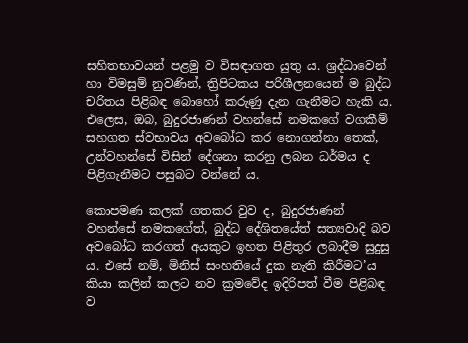සහිතභාවයන් පළමු ව විසඳාගත යුතු ය. ශ්‍රද්ධාවෙන් හා විමසුම් නුවණින්, ත්‍රිපිටකය පරිශීලනයෙන් ම බුද්ධ චරිතය පිළිබඳ බොහෝ කරුණු දැන ගැනීමට හැකි ය. එලෙස, ඔබ, බුදුරජාණන් වහන්සේ නමකගේ වගකීම් සහගත ස්වභාවය අවබෝධ කර නොගන්නා තෙක්, උන්වහන්සේ විසින් දේශනා කරනු ලබන ධර්මය ද පිළිගැනීමට පසුබට වන්නේ ය.

කොපමණ කලක් ගතකර වුව ද, බුදුරජාණන් වහන්සේ නමකගේත්, බුද්ධ දේශිතයේත් සත්‍යවාදි බව අවබෝධ කරගත් අයකුට ඉහත පිළිතුර ලබාදීම සුදුසු ය. එසේ නම්, මිනිස් සංහතියේ දුක නැති කිරීමට’ය කියා කලින් කලට නව ක්‍රමවේද ඉදිරිපත් වීම පිළිබඳ ව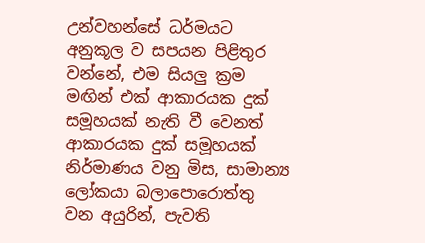උන්වහන්සේ ධර්මයට අනුකූල ව සපයන පිළිතුර වන්නේ, එම සියලු ක්‍රම මඟින් එක් ආකාරයක දුක් සමූහයක් නැති වී වෙනත් ආකාරයක දුක් සමූහයක් නිර්මාණය වනු මිස, සාමාන්‍ය ලෝකයා බලාපොරොත්තු වන අයුරින්, පැවති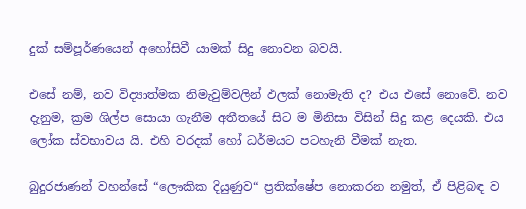දුක් සම්පූර්ණයෙන් අහෝසිවී යාමක් සිදු නොවන බවයි.

එසේ නම්, නව විද්‍යාත්මක නිමැවුම්වලින් ඵලක් නොමැති ද? එය එසේ නොවේ. නව දැනුම, ක්‍රම ශිල්ප සොයා ගැනීම අතීතයේ සිට ම මිනිසා විසින් සිදු කළ දෙයකි. එය ලෝක ස්වභාවය යි. එහි වරදක් හෝ ධර්මයට පටහැනි වීමක් නැත.

බුදුරජාණන් වහන්සේ “ලෞකික දියුණුව“ ප්‍රතික්ෂේප නොකරන නමුත්, ඒ පිළිබඳ ව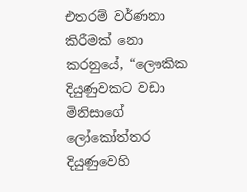එතරම් වර්ණනා කිරීමක් නො කරනුයේ, “ලෞකික දියුණුවකට වඩා මිනිසාගේ ලෝකෝත්තර දියුණුවෙහි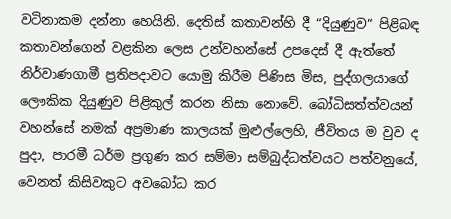වටිනාකම දන්නා හෙයිනි. දෙතිස් කතාවන්හි දී “දියුණුව“ පිළිබඳ කතාවන්ගෙන් වළකින ලෙස උන්වහන්සේ උපදෙස් දී ඇත්තේ නිර්වාණගාමී ප්‍රතිපදාවට යොමු කිරීම පිණිස මිස, පුද්ගලයාගේ ලෞකික දියුණුව පිළිකුල් කරන නිසා නොවේ. බෝධිසත්ත්වයන් වහන්සේ නමක් අප්‍රමාණ කාලයක් මුළුල්ලෙහි, ජීවිතය ම වුව ද පුදා, පාරමී ධර්ම ප්‍රගුණ කර සම්මා සම්බුද්ධත්වයට පත්වනුයේ, වෙනත් කිසිවකුට අවබෝධ කර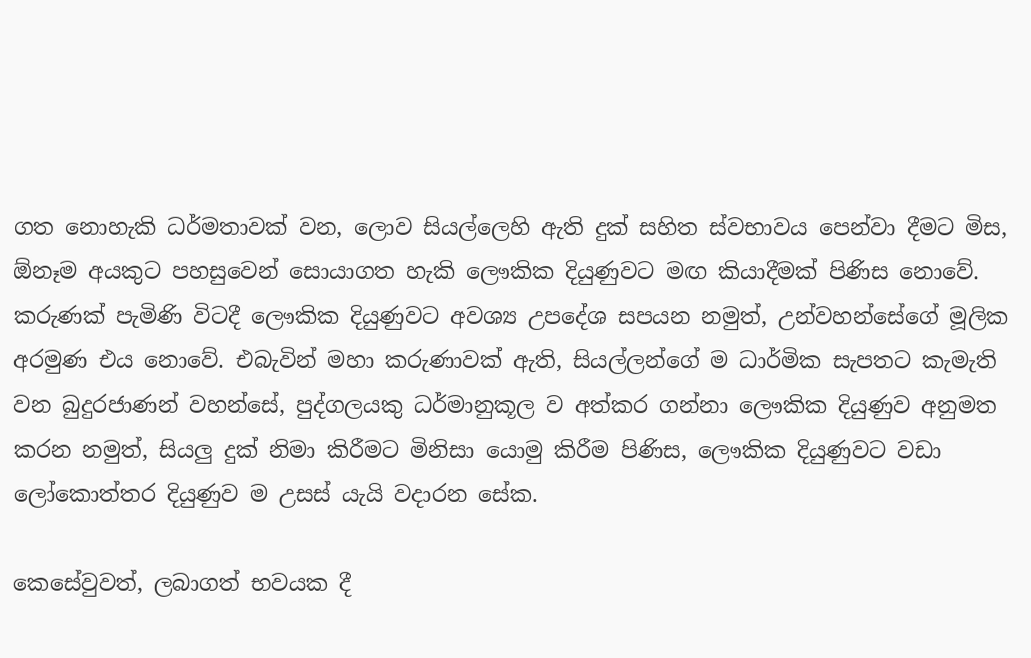ගත නොහැකි ධර්මතාවක් වන, ලොව සියල්ලෙහි ඇති දුක් සහිත ස්වභාවය පෙන්වා දීමට මිස, ඕනෑම අයකුට පහසුවෙන් සොයාගත හැකි ලෞකික දියුණුවට මඟ කියාදීමක් පිණිස නොවේ. කරුණක් පැමිණි විටදී ලෞකික දියුණුවට අවශ්‍ය උපදේශ සපයන නමුත්, උන්වහන්සේගේ මූලික අරමුණ එය නොවේ. එබැවින් මහා කරුණාවක් ඇති, සියල්ලන්ගේ ම ධාර්මික සැපතට කැමැති වන බුදුරජාණන් වහන්සේ, පුද්ගලයකු ධර්මානුකූල ව අත්කර ගන්නා ලෞකික දියුණුව අනුමත කරන නමුත්, සියලු දුක් නිමා කිරීමට මිනිසා යොමු කිරීම පිණිස, ලෞකික දියුණුවට වඩා ලෝකොත්තර දියුණුව ම උසස් යැයි වදාරන සේක.

කෙසේවුවත්, ලබාගත් භවයක දී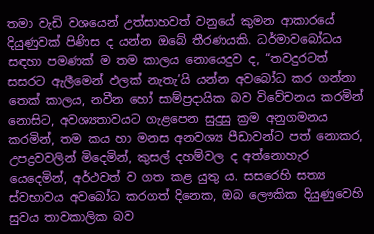තමා වැඩි වශයෙන් උත්සාහවත් වනුයේ කුමන ආකාරයේ දියුණුවක් පිණිස ද යන්න ඔබේ තීරණයකි. ධර්මාවබෝධය සඳහා පමණක් ම තම කාලය නොයෙදුව ද, “තවදුරටත් සසරට ඇලීමෙන් ඵලක් නැතැ’යි යන්න අවබෝධ කර ගන්නා තෙක් කාලය, නවීන හෝ සාම්ප්‍රදායික බව විවේචනය කරමින් නොසිට, අවශ්‍යතාවයට ගැළපෙන සුදුසු ක්‍රම අනුගමනය කරමින්, තම කය හා මනස අනවශ්‍ය පීඩාවන්ට පත් නොකර, උපද්‍රවවලින් මිදෙමින්, කුසල් දහම්වල ද අත්නොහැර යෙදෙමින්, අර්ථවත් ව ගත කළ යුතු ය. සසරෙහි සත්‍ය ස්වභාවය අවබෝධ කරගත් දිනෙක, ඔබ ලෞකික දියුණුවෙහි සුවය තාවකාලික බව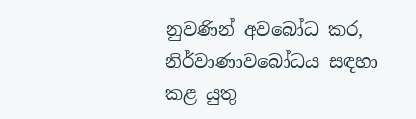නුවණින් අවබෝධ කර, නිර්වාණාවබෝධය සඳහා කළ යුතු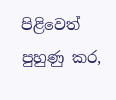පිළිවෙත් පුහුණු කර,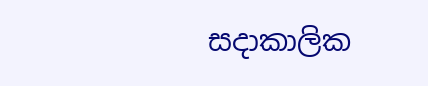සදාකාලික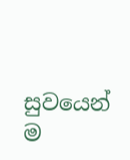සුවයෙන් ම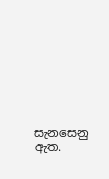සැනසෙනු ඇත.